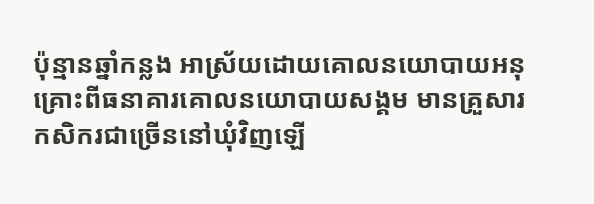ប៉ុន្មានឆ្នាំកន្លង អាស្រ័យដោយគោលនយោបាយអនុគ្រោះពីធនាគារគោលនយោបាយសង្គម មានគ្រួសារកសិករជាច្រើននៅឃុំវិញឡើ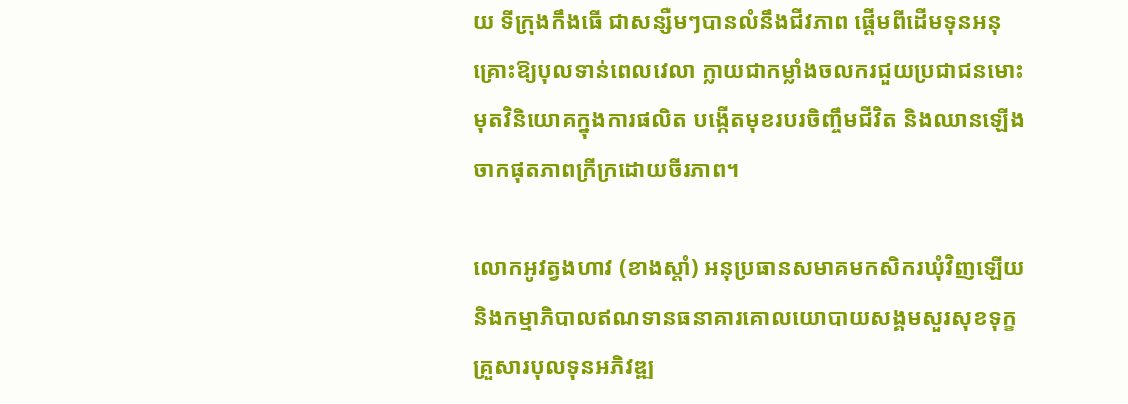យ ទីក្រុងកឹងធើ ជាសន្សឺមៗបានលំនឹងជីវភាព ផ្តើមពីដើមទុនអនុគ្រោះឱ្យបុលទាន់ពេលវេលា ក្លាយជាកម្លាំងចលករជួយប្រជាជនមោះមុតវិនិយោគក្នុងការផលិត បង្កើតមុខរបរចិញ្ចឹមជីវិត និងឈានឡើងចាកផុតភាពក្រីក្រដោយចីរភាព។

លោកអូវត្វងហាវ (ខាងស្តាំ) អនុប្រធានសមាគមកសិករឃុំវិញឡើយនិងកម្មាភិបាលឥណទានធនាគារគោលយោបាយសង្គមសួរសុខទុក្ខគ្រួសារបុលទុនអភិវឌ្ឍ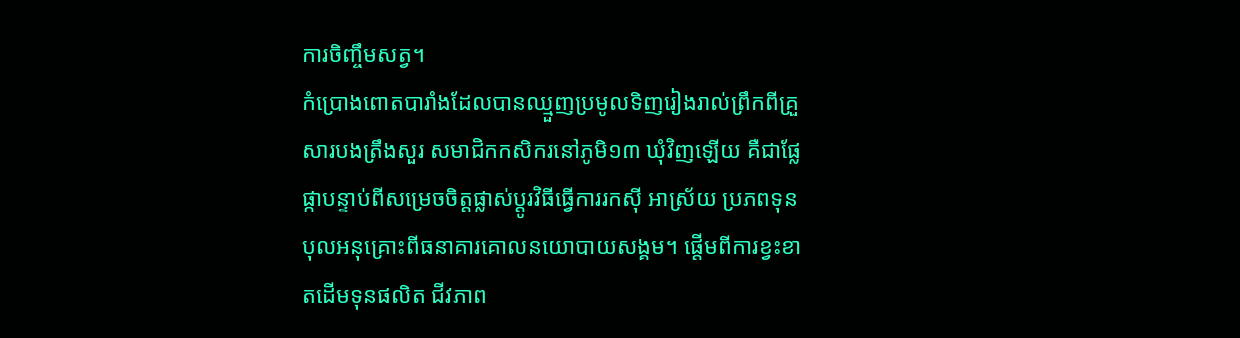ការចិញ្ចឹមសត្វ។
កំប្រោងពោតបារាំងដែលបានឈ្មួញប្រមូលទិញរៀងរាល់ព្រឹកពីគ្រួសារបងត្រឹងសួរ សមាជិកកសិករនៅភូមិ១៣ ឃុំវិញឡើយ គឺជាផ្លែផ្កាបន្ទាប់ពីសម្រេចចិត្តផ្លាស់ប្តូរវិធីធ្វើការរកស៊ី អាស្រ័យ ប្រភពទុនបុលអនុគ្រោះពីធនាគារគោលនយោបាយសង្គម។ ផ្តើមពីការខ្វះខាតដើមទុនផលិត ជីវភាព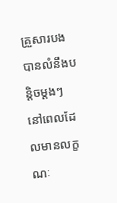គ្រួសារបងបានលំនឹងបន្តិចម្តងៗ នៅពេលដែលមានលក្ខណៈ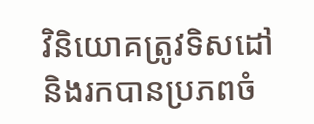វិនិយោគត្រូវទិសដៅនិងរកបានប្រភពចំ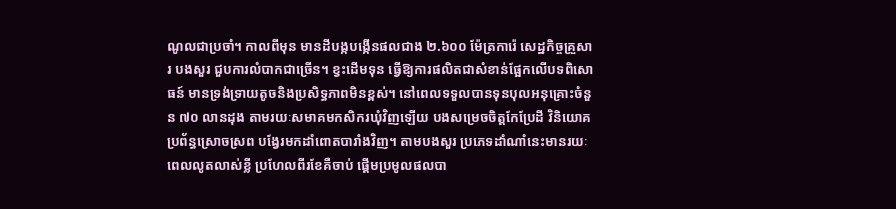ណូលជាប្រចាំ។ កាលពីមុន មានដីបង្កបង្កើនផលជាង ២.៦០០ ម៉ែត្រការ៉េ សេដ្ឋកិច្ចគ្រួសារ បងសួរ ជួបការលំបាកជាច្រើន។ ខ្វះដើមទុន ធ្វើឱ្យការផលិតជាសំខាន់ផ្អែកលើបទពិសោធន៍ មានទ្រង់ទ្រាយតូចនិងប្រសិទ្ធភាពមិនខ្ពស់។ នៅពេលទទួលបានទុនបុលអនុគ្រោះចំនួន ៧០ លានដុង តាមរយៈសមាគមកសិករឃុំវិញឡើយ បងសម្រេចចិត្តកែប្រែដី វិនិយោគប្រព័ន្ធស្រោចស្រព បង្វែរមកដាំពោតបារាំងវិញ។ តាមបងសួរ ប្រភេទដាំណាំនេះមានរយៈពេលលូតលាស់ខ្លី ប្រហែលពីរខែគឺចាប់ ផ្តើមប្រមូលផលបា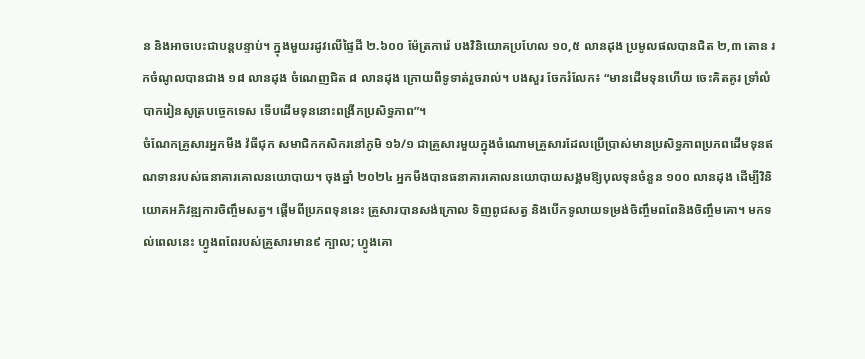ន និងអាចបេះជាបន្តបន្ទាប់។ ក្នុងមួយរដូវលើផ្ទៃដី ២.៦០០ ម៉ែត្រការ៉េ បងវិនិយោគប្រហែល ១០,៥ លានដុង ប្រមូលផលបានជិត ២,៣ តោន រកចំណូលបានជាង ១៨ លានដុង ចំណេញជិត ៨ លានដុង ក្រោយពីទូទាត់រួចរាល់។ បងសួរ ចែករំលែក៖ “មានដើមទុនហើយ ចេះគិតគូរ ទ្រាំលំបាករៀនសូត្របច្ចេកទេស ទើបដើមទុននោះពង្រីកប្រសិទ្ធភាព”។
ចំណែកគ្រួសារអ្នកមីង វ៉ធីជុក សមាជិកកសិករនៅភូមិ ១៦/១ ជាគ្រួសារមួយក្នុងចំណោមគ្រួសារដែលប្រើប្រាស់មានប្រសិទ្ធភាពប្រភពដើមទុនឥណទានរបស់ធនាគារគោលនយោបាយ។ ចុងឆ្នាំ ២០២៤ អ្នកមីងបានធនាគារគោលនយោបាយសង្គមឱ្យបុលទុនចំនួន ១០០ លានដុង ដើម្បីវិនិយោគអភិវឌ្ឍការចិញ្ចឹមសត្វ។ ផ្តើមពីប្រភពទុននេះ គ្រួសារបានសង់ក្រោល ទិញពូជសត្វ និងបើកទូលាយទម្រង់ចិញ្ចឹមពពែនិងចិញ្ចឹមគោ។ មកទល់ពេលនេះ ហ្វូងពពែរបស់គ្រួសារមាន៩ ក្បាល; ហ្វូងគោ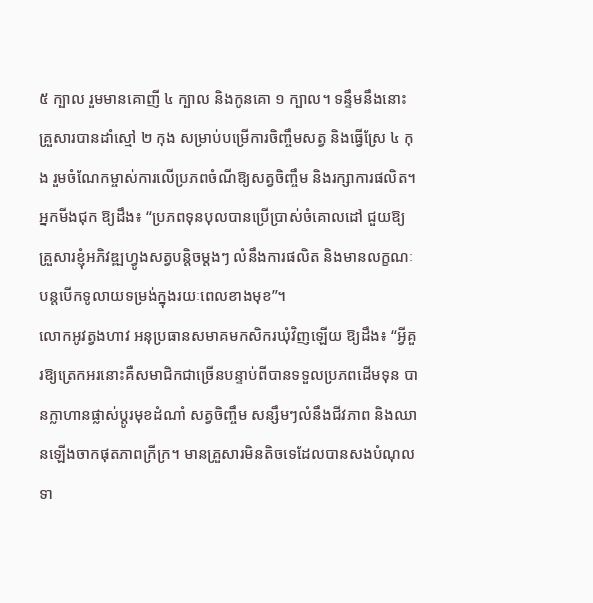៥ ក្បាល រួមមានគោញី ៤ ក្បាល និងកូនគោ ១ ក្បាល។ ទន្ទឹមនឹងនោះ គ្រួសារបានដាំស្មៅ ២ កុង សម្រាប់បម្រើការចិញ្ចឹមសត្វ និងធ្វើស្រែ ៤ កុង រួមចំណែកម្ចាស់ការលើប្រភពចំណីឱ្យសត្វចិញ្ចឹម និងរក្សាការផលិត។ អ្នកមីងជុក ឱ្យដឹង៖ “ប្រភពទុនបុលបានប្រើប្រាស់ចំគោលដៅ ជួយឱ្យគ្រួសារខ្ញុំអភិវឌ្ឍហ្វូងសត្វបន្តិចម្តងៗ លំនឹងការផលិត និងមានលក្ខណៈបន្តបើកទូលាយទម្រង់ក្នុងរយៈពេលខាងមុខ”។
លោកអូវត្វងហាវ អនុប្រធានសមាគមកសិករឃុំវិញឡើយ ឱ្យដឹង៖ “អ្វីគួរឱ្យត្រេកអរនោះគឺសមាជិកជាច្រើនបន្ទាប់ពីបានទទួលប្រភពដើមទុន បានក្លាហានផ្លាស់ប្តូរមុខដំណាំ សត្វចិញ្ចឹម សន្សឹមៗលំនឹងជីវភាព និងឈានឡើងចាកផុតភាពក្រីក្រ។ មានគ្រួសារមិនតិចទេដែលបានសងបំណុលទា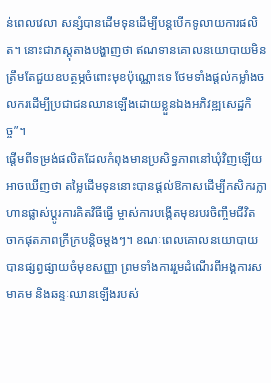ន់ពេលវេលា សន្សំបានដើមទុនដើម្បីបន្តបើកទូលាយការផលិត។ នោះជាភស្តុតាងបង្ហាញថា ឥណទានគោលនយោបាយមិនត្រឹមតែជួយឧបត្ថម្ភចំពោះមុខប៉ុណ្ណោះទេ ថែមទាំងផ្តល់កម្លាំងចលករដើម្បីប្រជាជនឈានឡើងដោយខ្លួនឯងអភិវឌ្ឍសេដ្ឋកិច្ច”។
ផ្តើមពីទម្រង់ផលិតដែលកំពុងមានប្រសិទ្ធភាពនៅឃុំវិញឡើយ អាចឃើញថា តម្លៃដើមទុននោះបានផ្តល់ឱកាសដើម្បីកសិករក្លាហានផ្លាស់ប្តូរការគិតវិធីធ្វើ ម្ចាស់ការបង្កើតមុខរបរចិញ្ចឹមជីវិត ចាកផុតភាពក្រីក្របន្តិចម្តងៗ។ ខណៈពេលគោលនយោបាយបានផ្សព្វផ្សាយចំមុខសញ្ញា ព្រមទាំងការរួមដំណើរពីអង្គការសមាគម និងឆន្ទៈឈានឡើងរបស់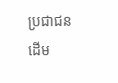ប្រជាជន ដើម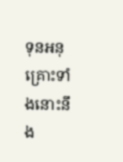ទុនអនុគ្រោះទាំងនោះនឹង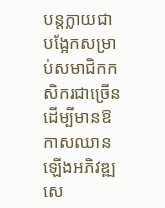បន្តក្លាយជាបង្អែកសម្រាប់សមាជិកកសិករជាច្រើន ដើម្បីមានឱកាសឈានឡើងអភិវឌ្ឍសេ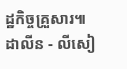ដ្ឋកិច្ចគ្រួសារ៕
ដាលីន - លីសៀ